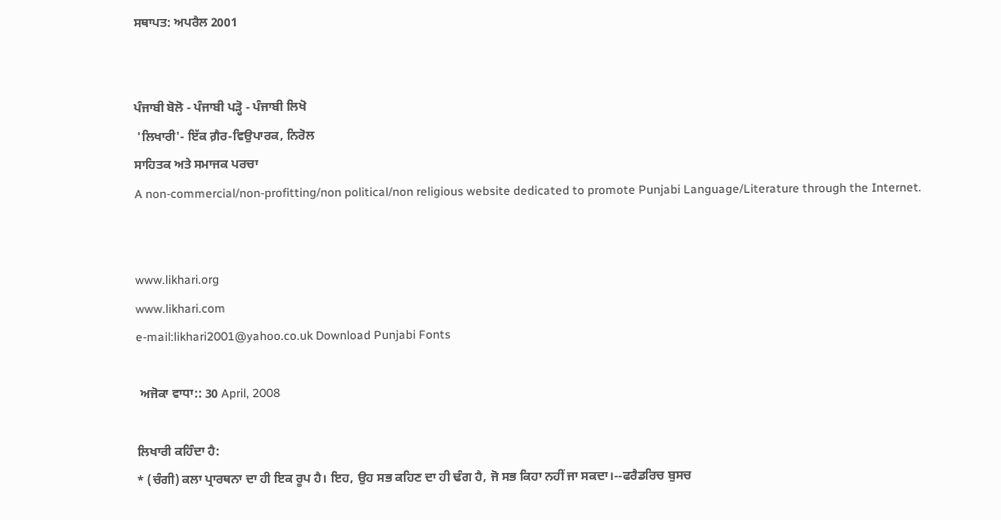ਸਥਾਪਤ: ਅਪਰੈਲ 2001


ਪੰਜਾਬੀ ਬੋਲੋ - ਪੰਜਾਬੀ ਪੜ੍ਹੋ - ਪੰਜਾਬੀ ਲਿਖੋ
 'ਲਿਖਾਰੀ'- ਇੱਕ ਗ਼ੈਰ-ਵਿਉਪਾਰਕ, ਨਿਰੋਲ
ਸਾਹਿਤਕ ਅਤੇ ਸਮਾਜਕ ਪਰਚਾ
A non-commercial/non-profitting/non political/non religious website dedicated to promote Punjabi Language/Literature through the Internet.


www.likhari.org
www.likhari.com
e-mail:likhari2001@yahoo.co.uk Download Punjabi Fonts

 ਅਜੋਕਾ ਵਾਧਾ:: 30 April, 2008

ਲਿਖਾਰੀ ਕਹਿੰਦਾ ਹੈ:
* (ਚੰਗੀ) ਕਲਾ ਪ੍ਰਾਰਥਨਾ ਦਾ ਹੀ ਇਕ ਰੂਪ ਹੈ। ਇਹ, ਉਹ ਸਭ ਕਹਿਣ ਦਾ ਹੀ ਢੰਗ ਹੈ, ਜੋ ਸਭ ਕਿਹਾ ਨਹੀਂ ਜਾ ਸਕਦਾ।--ਫਰੈਡਰਿਚ ਬੁਸਚ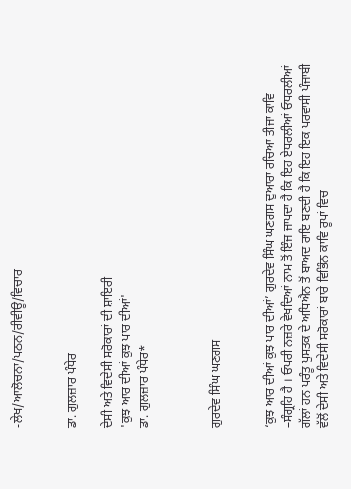-ਲੇਖ/ਆਲੋਚਨਾ/ਪਠਨ/ਰੀਵੀਊ/ਵਿਚਾਰ


ਡਾ. ਗੁਲਜ਼ਾਰ ਪੰਧੇਰ

ਦੇਸੀ ਅਤੇ ਵਿਦੇਸੀ ਸਰੋਕਾਰਾਂ ਦੀ ਸ਼ਾਇਰੀ
'ਕੁਝ ਆਰ ਦੀਆਂ ਕੁਝ ਪਾਰ ਦੀਆਂ'
ਡਾ. ਗੁਲਜ਼ਾਰ ਪੰਧੇਰ*



ਗੁਰਦੇਵ ਸਿੰਘ ਘਣਗਸ


‘ਕੁਝ ਆਰ ਦੀਆਂ ਕੁਝ ਪਾਰ ਦੀਆਂ’ ਗੁਰਦੇਵ ਸਿੰਘ ਘਣਗਸ ਦੁਆਰਾ ਰਚਿਆ ਤੀਜਾ ਕਾਵਿ –ਸੰਗ੍ਰਹਿ ਹੈ । ਓਪਰੀ ਨਜ਼ਰੇ ਵੇਖਦਿਆਂ ਨਾਮ ਤੋਂ ਇੰਜ ਜਾਪਦਾ ਹੈ ਕਿ ਇਹ ਏਧਰਲੀਆਂ ਓਧਰਲੀਆਂ ਗੱਲਾਂ ਹਨ ਪਰੰਤੂ ਪੁਸਤਕ ਦੇ ਅਧਿਐਨ ਤੋਂ ਬਾਅਦ ਰਾਇ ਬਣਦੀ ਹੈ ਕਿ ਇਹ ਇਕ ਪਰਵਾਸੀ ਪੰਜਾਬੀ ਵੱਲੋਂ ਦੇਸੀ ਅਤੇ ਵਿਦੇਸੀ ਸਰੋਕਾਰਾਂ ਬਾਰੇ ਵਿਭਿੰਨ ਕਾਵਿ ਰੂਪਾਂ ਵਿਚ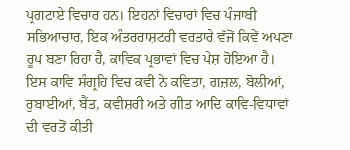ਪ੍ਰਗਟਾਏ ਵਿਚਾਰ ਹਨ। ਇਹਨਾਂ ਵਿਚਾਰਾਂ ਵਿਚ ਪੰਜਾਬੀ ਸਭਿਆਚਾਰ, ਇਕ ਅੰਤਰਰਾਸ਼ਟਰੀ ਵਰਤਾਰੇ ਵੱਜੋਂ ਕਿਵੇਂ ਅਪਣਾ ਰੂਪ ਬਣਾ ਰਿਹਾ ਹੈ, ਕਾਵਿਕ ਪ੍ਰਭਾਵਾਂ ਵਿਚ ਪੇਸ਼ ਹੋਇਆ ਹੈ। ਇਸ ਕਾਵਿ ਸੰਗ੍ਰਹਿ ਵਿਚ ਕਵੀ ਨੇ ਕਵਿਤਾ, ਗਜ਼ਲ, ਬੋਲੀਆਂ, ਰੁਬਾਈਆਂ, ਬੈਂਤ, ਕਵੀਸ਼ਰੀ ਅਤੇ ਗੀਤ ਆਦਿ ਕਾਵਿ-ਵਿਧਾਵਾਂ ਦੀ ਵਰਤੋਂ ਕੀਤੀ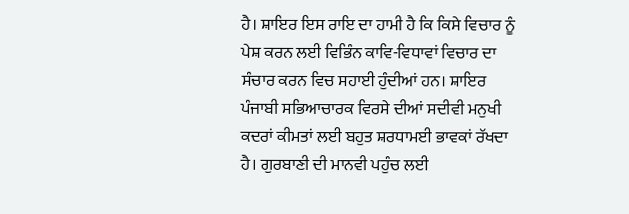ਹੈ। ਸ਼ਾਇਰ ਇਸ ਰਾਇ ਦਾ ਹਾਮੀ ਹੈ ਕਿ ਕਿਸੇ ਵਿਚਾਰ ਨੂੰ ਪੇਸ਼ ਕਰਨ ਲਈ ਵਿਭਿੰਨ ਕਾਵਿ-ਵਿਧਾਵਾਂ ਵਿਚਾਰ ਦਾ ਸੰਚਾਰ ਕਰਨ ਵਿਚ ਸਹਾਈ ਹੁੰਦੀਆਂ ਹਨ। ਸ਼ਾਇਰ ਪੰਜਾਬੀ ਸਭਿਆਚਾਰਕ ਵਿਰਸੇ ਦੀਆਂ ਸਦੀਵੀ ਮਨੁਖੀ ਕਦਰਾਂ ਕੀਮਤਾਂ ਲਈ ਬਹੁਤ ਸ਼ਰਧਾਮਈ ਭਾਵਕਾਂ ਰੱਖਦਾ ਹੈ। ਗੁਰਬਾਣੀ ਦੀ ਮਾਨਵੀ ਪਹੁੰਚ ਲਈ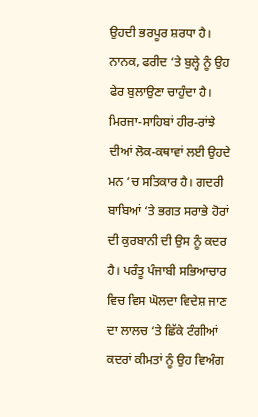ਉਹਦੀ ਭਰਪੂਰ ਸ਼ਰਧਾ ਹੈ। ਨਾਨਕ, ਫਰੀਦ ‘ਤੇ ਬੁਲ੍ਹੇ ਨੂੰ ਉਹ ਫੇਰ ਬੁਲਾਉਣਾ ਚਾਹੁੰਦਾ ਹੈ। ਮਿਰਜਾ-ਸਾਹਿਬਾਂ ਹੀਰ-ਰਾਂਝੇ ਦੀਆਂ ਲੋਕ-ਕਥਾਵਾਂ ਲਈ ਉਹਦੇ ਮਨ ‘ਚ ਸਤਿਕਾਰ ਹੈ। ਗਦਰੀ ਬਾਬਿਆਂ ‘ਤੇ ਭਗਤ ਸਰਾਭੇ ਹੋਰਾਂ ਦੀ ਕੁਰਬਾਨੀ ਦੀ ਉਸ ਨੂੰ ਕਦਰ ਹੈ। ਪਰੰਤੂ ਪੰਜਾਬੀ ਸਭਿਆਚਾਰ ਵਿਚ ਵਿਸ ਘੋਲਦਾ ਵਿਦੇਸ਼ ਜਾਣ ਦਾ ਲਾਲਚ ‘ਤੇ ਛਿੱਕੇ ਟੰਗੀਆਂ ਕਦਰਾਂ ਕੀਮਤਾਂ ਨੂੰ ਉਹ ਵਿਅੰਗ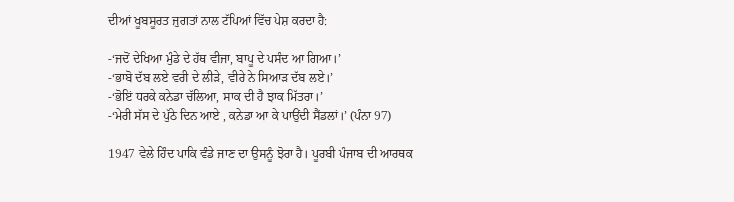ਦੀਆਂ ਖੂਬਸੂਰਤ ਜੁਗਤਾਂ ਨਾਲ ਟੱਪਿਆਂ ਵਿੱਚ ਪੇਸ਼ ਕਰਦਾ ਹੈ:

-‘ਜਦੋਂ ਦੇਖਿਆ ਮੁੰਡੇ ਦੇ ਹੱਥ ਵੀਜਾ, ਬਾਪੂ ਦੇ ਪਸੰਦ ਆ ਗਿਆ।’
-‘ਭਾਬੋ ਦੱਬ ਲਏ ਵਰੀ ਦੇ ਲੀੜੇ, ਵੀਰੇ ਨੇ ਸਿਆੜ ਦੱਬ ਲਏ।’
-‘ਭੋਇਂ ਧਰਕੇ ਕਨੇਡਾ ਚੱਲਿਆ, ਸਾਕ ਦੀ ਹੈ ਝਾਕ ਮਿੱਤਰਾ।’
-‘ਮੇਰੀ ਸੱਸ ਦੇ ਪੁੱਠੇ ਦਿਨ ਆਏ , ਕਨੇਡਾ ਆ ਕੇ ਪਾਉਂਦੀ ਸੈਂਡਲਾਂ।’ (ਪੰਨਾ 97)

1947 ਵੇਲੇ ਹਿੰਦ ਪਾਕਿ ਵੰਡੇ ਜਾਣ ਦਾ ਉਸਨੂੰ ਝੋਰਾ ਹੈ। ਪੂਰਬੀ ਪੰਜਾਬ ਦੀ ਆਰਥਕ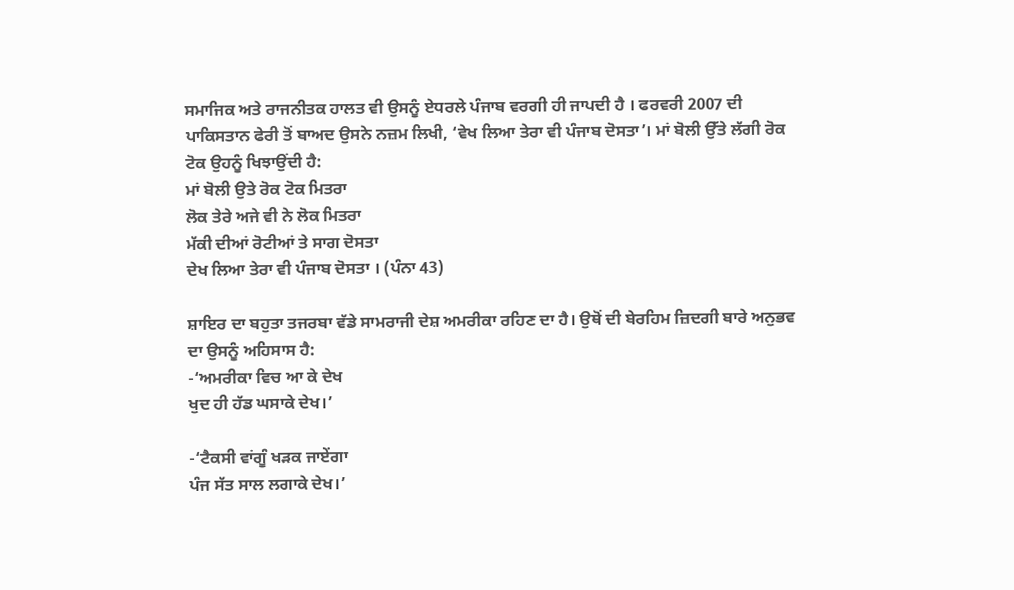ਸਮਾਜਿਕ ਅਤੇ ਰਾਜਨੀਤਕ ਹਾਲਤ ਵੀ ਉਸਨੂੰ ਏਧਰਲੇ ਪੰਜਾਬ ਵਰਗੀ ਹੀ ਜਾਪਦੀ ਹੈ । ਫਰਵਰੀ 2007 ਦੀ ਪਾਕਿਸਤਾਨ ਫੇਰੀ ਤੋਂ ਬਾਅਦ ਉਸਨੇ ਨਜ਼ਮ ਲਿਖੀ, ‘ਵੇਖ ਲਿਆ ਤੇਰਾ ਵੀ ਪੰਜਾਬ ਦੋਸਤਾ’। ਮਾਂ ਬੋਲੀ ਉੱਤੇ ਲੱਗੀ ਰੋਕ ਟੋਕ ਉਹਨੂੰ ਖਿਝਾਉਂਦੀ ਹੈ:
ਮਾਂ ਬੋਲੀ ਉਤੇ ਰੋਕ ਟੋਕ ਮਿਤਰਾ
ਲੋਕ ਤੇਰੇ ਅਜੇ ਵੀ ਨੇ ਲੋਕ ਮਿਤਰਾ
ਮੱਕੀ ਦੀਆਂ ਰੋਟੀਆਂ ਤੇ ਸਾਗ ਦੋਸਤਾ
ਦੇਖ ਲਿਆ ਤੇਰਾ ਵੀ ਪੰਜਾਬ ਦੋਸਤਾ । (ਪੰਨਾ 43)

ਸ਼ਾਇਰ ਦਾ ਬਹੁਤਾ ਤਜਰਬਾ ਵੱਡੇ ਸਾਮਰਾਜੀ ਦੇਸ਼ ਅਮਰੀਕਾ ਰਹਿਣ ਦਾ ਹੈ। ਉਥੋਂ ਦੀ ਬੇਰਹਿਮ ਜ਼ਿਦਗੀ ਬਾਰੇ ਅਨੁਭਵ ਦਾ ਉਸਨੂੰ ਅਹਿਸਾਸ ਹੈ:
-‘ਅਮਰੀਕਾ ਵਿਚ ਆ ਕੇ ਦੇਖ
ਖੁਦ ਹੀ ਹੱਡ ਘਸਾਕੇ ਦੇਖ।’

-‘ਟੈਕਸੀ ਵਾਂਗੂੰ ਖੜਕ ਜਾਏਂਗਾ
ਪੰਜ ਸੱਤ ਸਾਲ ਲਗਾਕੇ ਦੇਖ।’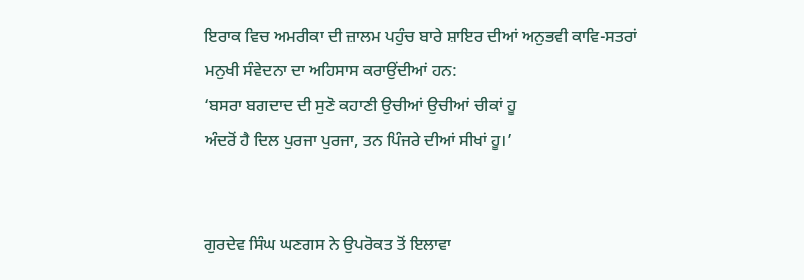ਇਰਾਕ ਵਿਚ ਅਮਰੀਕਾ ਦੀ ਜ਼ਾਲਮ ਪਹੁੰਚ ਬਾਰੇ ਸ਼ਾਇਰ ਦੀਆਂ ਅਨੁਭਵੀ ਕਾਵਿ-ਸਤਰਾਂ ਮਨੁਖੀ ਸੰਵੇਦਨਾ ਦਾ ਅਹਿਸਾਸ ਕਰਾਉਂਦੀਆਂ ਹਨ:
‘ਬਸਰਾ ਬਗਦਾਦ ਦੀ ਸੁਣੋ ਕਹਾਣੀ ਉਚੀਆਂ ਉਚੀਆਂ ਚੀਕਾਂ ਹੂ
ਅੰਦਰੋਂ ਹੈ ਦਿਲ ਪੁਰਜਾ ਪੁਰਜਾ, ਤਨ ਪਿੰਜਰੇ ਦੀਆਂ ਸੀਖਾਂ ਹੂ।’


ਗੁਰਦੇਵ ਸਿੰਘ ਘਣਗਸ ਨੇ ਉਪਰੋਕਤ ਤੋਂ ਇਲਾਵਾ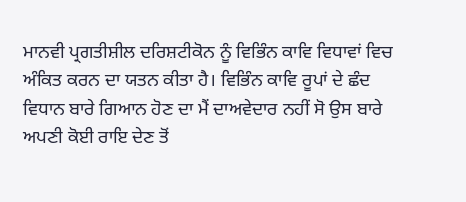ਮਾਨਵੀ ਪ੍ਰਗਤੀਸ਼ੀਲ ਦਰਿਸ਼ਟੀਕੋਨ ਨੂੰ ਵਿਭਿੰਨ ਕਾਵਿ ਵਿਧਾਵਾਂ ਵਿਚ ਅੰਕਿਤ ਕਰਨ ਦਾ ਯਤਨ ਕੀਤਾ ਹੈ। ਵਿਭਿੰਨ ਕਾਵਿ ਰੂਪਾਂ ਦੇ ਛੰਦ ਵਿਧਾਨ ਬਾਰੇ ਗਿਆਨ ਹੋਣ ਦਾ ਮੈਂ ਦਾਅਵੇਦਾਰ ਨਹੀਂ ਸੋ ਉਸ ਬਾਰੇ ਅਪਣੀ ਕੋਈ ਰਾਇ ਦੇਣ ਤੋਂ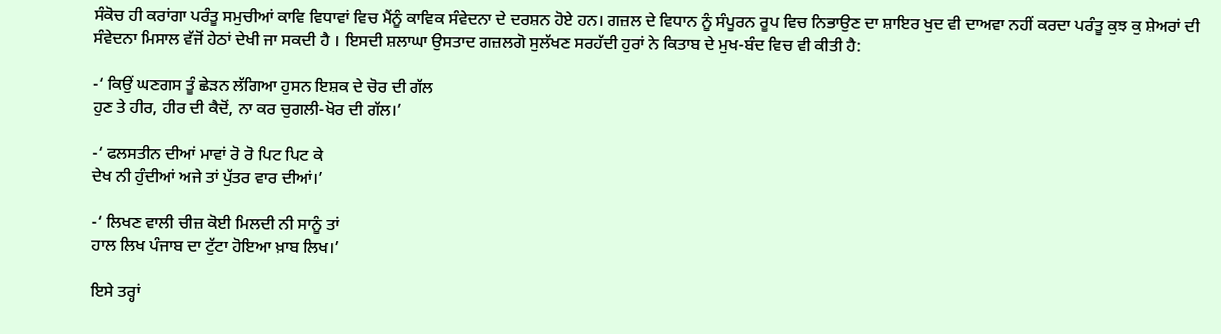ਸੰਕੋਚ ਹੀ ਕਰਾਂਗਾ ਪਰੰਤੂ ਸਮੁਚੀਆਂ ਕਾਵਿ ਵਿਧਾਵਾਂ ਵਿਚ ਮੈਂਨੂੰ ਕਾਵਿਕ ਸੰਵੇਦਨਾ ਦੇ ਦਰਸ਼ਨ ਹੋਏ ਹਨ। ਗਜ਼ਲ ਦੇ ਵਿਧਾਨ ਨੂੰ ਸੰਪੂਰਨ ਰੂਪ ਵਿਚ ਨਿਭਾਉਣ ਦਾ ਸ਼ਾਇਰ ਖੁਦ ਵੀ ਦਾਅਵਾ ਨਹੀਂ ਕਰਦਾ ਪਰੰਤੂ ਕੁਝ ਕੁ ਸ਼ੇਅਰਾਂ ਦੀ ਸੰਵੇਦਨਾ ਮਿਸਾਲ ਵੱਜੋਂ ਹੇਠਾਂ ਦੇਖੀ ਜਾ ਸਕਦੀ ਹੈ । ਇਸਦੀ ਸ਼ਲਾਘਾ ਉਸਤਾਦ ਗਜ਼ਲਗੋ ਸੁਲੱਖਣ ਸਰਹੱਦੀ ਹੁਰਾਂ ਨੇ ਕਿਤਾਬ ਦੇ ਮੁਖ-ਬੰਦ ਵਿਚ ਵੀ ਕੀਤੀ ਹੈ:

-‘ ਕਿਉਂ ਘਣਗਸ ਤੂੰ ਛੇੜਨ ਲੱਗਿਆ ਹੁਸਨ ਇਸ਼ਕ ਦੇ ਚੋਰ ਦੀ ਗੱਲ
ਹੁਣ ਤੇ ਹੀਰ, ਹੀਰ ਦੀ ਕੈਦੋਂ, ਨਾ ਕਰ ਚੁਗਲੀ-ਖੋਰ ਦੀ ਗੱਲ।’

-‘ ਫਲਸਤੀਨ ਦੀਆਂ ਮਾਵਾਂ ਰੋ ਰੋ ਪਿਟ ਪਿਟ ਕੇ
ਦੇਖ ਨੀ ਹੁੰਦੀਆਂ ਅਜੇ ਤਾਂ ਪੁੱਤਰ ਵਾਰ ਦੀਆਂ।’

-‘ ਲਿਖਣ ਵਾਲੀ ਚੀਜ਼ ਕੋਈ ਮਿਲਦੀ ਨੀ ਸਾਨੂੰ ਤਾਂ
ਹਾਲ ਲਿਖ ਪੰਜਾਬ ਦਾ ਟੁੱਟਾ ਹੋਇਆ ਖ਼ਾਬ ਲਿਖ।’

ਇਸੇ ਤਰ੍ਹਾਂ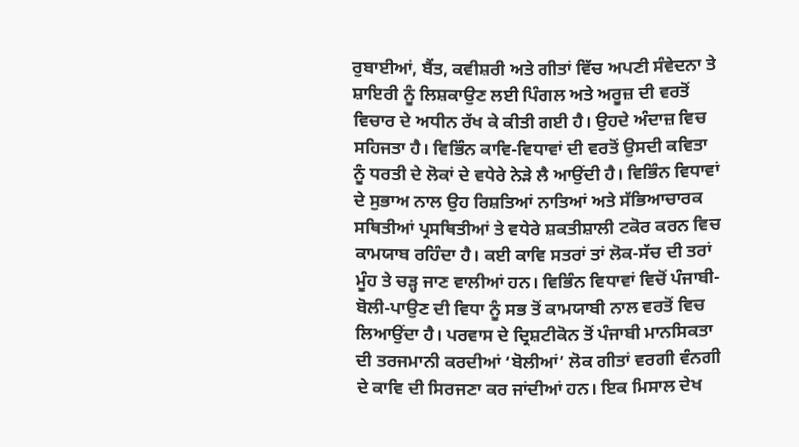ਰੁਬਾਈਆਂ, ਬੈਂਤ, ਕਵੀਸ਼ਰੀ ਅਤੇ ਗੀਤਾਂ ਵਿੱਚ ਅਪਣੀ ਸੰਵੇਦਨਾ ਤੇ ਸ਼ਾਇਰੀ ਨੂੰ ਲਿਸ਼ਕਾਉਣ ਲਈ ਪਿੰਗਲ ਅਤੇ ਅਰੂਜ਼ ਦੀ ਵਰਤੋਂ ਵਿਚਾਰ ਦੇ ਅਧੀਨ ਰੱਖ ਕੇ ਕੀਤੀ ਗਈ ਹੈ। ਉਹਦੇ ਅੰਦਾਜ਼ ਵਿਚ ਸਹਿਜਤਾ ਹੈ। ਵਿਭਿੰਨ ਕਾਵਿ-ਵਿਧਾਵਾਂ ਦੀ ਵਰਤੋਂ ਉਸਦੀ ਕਵਿਤਾ ਨੂੰ ਧਰਤੀ ਦੇ ਲੋਕਾਂ ਦੇ ਵਧੇਰੇ ਨੇੜੇ ਲੈ ਆਉਂਦੀ ਹੈ। ਵਿਭਿੰਨ ਵਿਧਾਵਾਂ ਦੇ ਸੁਭਾਅ ਨਾਲ ਉਹ ਰਿਸ਼ਤਿਆਂ ਨਾਤਿਆਂ ਅਤੇ ਸੱਭਿਆਚਾਰਕ ਸਥਿਤੀਆਂ ਪ੍ਰਸਥਿਤੀਆਂ ਤੇ ਵਧੇਰੇ ਸ਼ਕਤੀਸ਼ਾਲੀ ਟਕੋਰ ਕਰਨ ਵਿਚ ਕਾਮਯਾਬ ਰਹਿੰਦਾ ਹੈ। ਕਈ ਕਾਵਿ ਸਤਰਾਂ ਤਾਂ ਲੋਕ-ਸੱਚ ਦੀ ਤਰਾਂ ਮੂੰਹ ਤੇ ਚੜ੍ਹ ਜਾਣ ਵਾਲੀਆਂ ਹਨ। ਵਿਭਿੰਨ ਵਿਧਾਵਾਂ ਵਿਚੋਂ ਪੰਜਾਬੀ-ਬੋਲੀ-ਪਾਉਣ ਦੀ ਵਿਧਾ ਨੂੰ ਸਭ ਤੋਂ ਕਾਮਯਾਬੀ ਨਾਲ ਵਰਤੋਂ ਵਿਚ ਲਿਆਉਂਦਾ ਹੈ। ਪਰਵਾਸ ਦੇ ਦ੍ਰਿਸ਼ਟੀਕੋਨ ਤੋਂ ਪੰਜਾਬੀ ਮਾਨਸਿਕਤਾ ਦੀ ਤਰਜਮਾਨੀ ਕਰਦੀਆਂ ‘ਬੋਲੀਆਂ’ ਲੋਕ ਗੀਤਾਂ ਵਰਗੀ ਵੰਨਗੀ ਦੇ ਕਾਵਿ ਦੀ ਸਿਰਜਣਾ ਕਰ ਜਾਂਦੀਆਂ ਹਨ। ਇਕ ਮਿਸਾਲ ਦੇਖ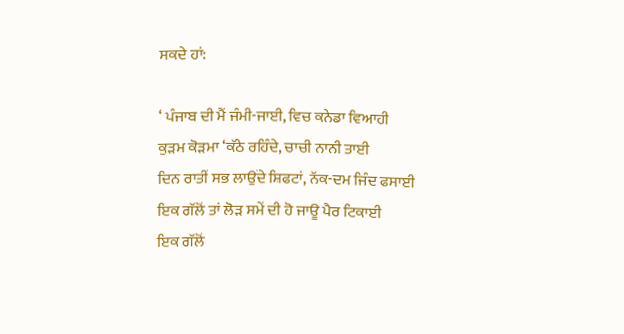ਸਕਦੇ ਹਾਂ:

‘ ਪੰਜਾਬ ਦੀ ਮੈਂ ਜੰਮੀ-ਜਾਈ, ਵਿਚ ਕਨੇਡਾ ਵਿਆਹੀ
ਕੁੜਮ ਕੋੜਮਾ ‘ਕੱਠੇ ਰਹਿੰਦੇ, ਚਾਚੀ ਨਾਨੀ ਤਾਈ
ਦਿਨ ਰਾਤੀਂ ਸਭ ਲਾਉਂਦੇ ਸ਼ਿਫਟਾਂ, ਨੱਕ-ਦਮ ਜਿੰਦ ਫਸਾਈ
ਇਕ ਗੱਲੋਂ ਤਾਂ ਲੋੜ ਸਮੇਂ ਦੀ ਹੋ ਜਾਊ ਪੈਰ ਟਿਕਾਈ
ਇਕ ਗੱਲੋਂ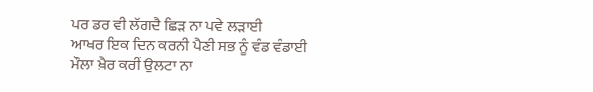ਪਰ ਡਰ ਵੀ ਲੱਗਦੈ ਛਿੜ ਨਾ ਪਵੇ ਲੜਾਈ
ਆਖਰ ਇਕ ਦਿਨ ਕਰਨੀ ਪੈਣੀ ਸਭ ਨੂੰ ਵੰਡ ਵੰਡਾਈ
ਮੌਲਾ ਖ਼ੈਰ ਕਰੀਂ ਉਲਟਾ ਨਾ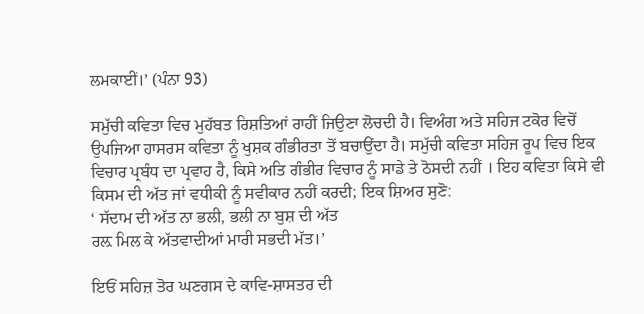ਲਮਕਾਈਂ।’ (ਪੰਨਾ 93)

ਸਮੁੱਚੀ ਕਵਿਤਾ ਵਿਚ ਮੁਹੱਬਤ ਰਿਸ਼ਤਿਆਂ ਰਾਹੀਂ ਜਿਉਣਾ ਲੋਚਦੀ ਹੈ। ਵਿਅੰਗ ਅਤੇ ਸਹਿਜ ਟਕੋਰ ਵਿਚੋਂ ਉਪਜਿਆ ਹਾਸਰਸ ਕਵਿਤਾ ਨੂੰ ਖੁਸ਼ਕ ਗੰਭੀਰਤਾ ਤੋਂ ਬਚਾਉਂਦਾ ਹੈ। ਸਮੁੱਚੀ ਕਵਿਤਾ ਸਹਿਜ ਰੂਪ ਵਿਚ ਇਕ ਵਿਚਾਰ ਪ੍ਰਬੰਧ ਦਾ ਪ੍ਰਵਾਹ ਹੈ, ਕਿਸੇ ਅਤਿ ਗੰਭੀਰ ਵਿਚਾਰ ਨੂੰ ਸਾਡੇ ਤੇ ਠੋਸਦੀ ਨਹੀਂ । ਇਹ ਕਵਿਤਾ ਕਿਸੇ ਵੀ ਕਿਸਮ ਦੀ ਅੱਤ ਜਾਂ ਵਧੀਕੀ ਨੂੰ ਸਵੀਕਾਰ ਨਹੀਂ ਕਰਦੀ; ਇਕ ਸ਼ਿਅਰ ਸੁਣੋ:
‘ ਸੱਦਾਮ ਦੀ ਅੱਤ ਨਾ ਭਲੀ, ਭਲੀ ਨਾ ਬੁਸ਼ ਦੀ ਅੱਤ
ਰਲ਼ ਮਿਲ ਕੇ ਅੱਤਵਾਦੀਆਂ ਮਾਰੀ ਸਭਦੀ ਮੱਤ।’

ਇਓਂ ਸਹਿਜ਼ ਤੋਰ ਘਣਗਸ ਦੇ ਕਾਵਿ-ਸ਼ਾਸਤਰ ਦੀ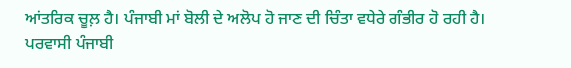ਆਂਤਰਿਕ ਚੂਲ਼ ਹੈ। ਪੰਜਾਬੀ ਮਾਂ ਬੋਲੀ ਦੇ ਅਲੋਪ ਹੋ ਜਾਣ ਦੀ ਚਿੰਤਾ ਵਧੇਰੇ ਗੰਭੀਰ ਹੋ ਰਹੀ ਹੈ। ਪਰਵਾਸੀ ਪੰਜਾਬੀ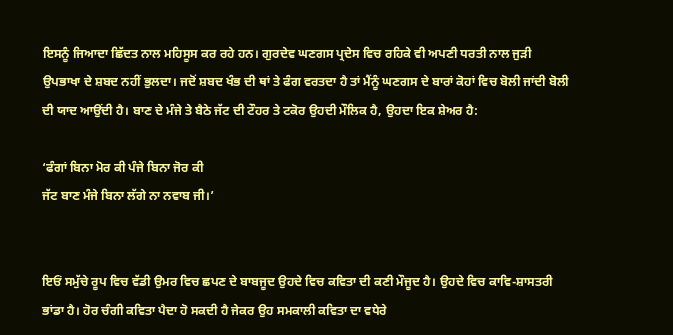ਇਸਨੂੰ ਜਿਆਦਾ ਛਿੱਦਤ ਨਾਲ ਮਹਿਸੂਸ ਕਰ ਰਹੇ ਹਨ। ਗੁਰਦੇਵ ਘਣਗਸ ਪ੍ਰਦੇਸ ਵਿਚ ਰਹਿਕੇ ਵੀ ਅਪਣੀ ਧਰਤੀ ਨਾਲ ਜੁੜੀ ਉਪਭਾਖਾ ਦੇ ਸ਼ਬਦ ਨਹੀਂ ਭੁਲਦਾ। ਜਦੋਂ ਸ਼ਬਦ ਖੰਭ ਦੀ ਥਾਂ ਤੇ ਫੰਗ ਵਰਤਦਾ ਹੈ ਤਾਂ ਮੈਂਨੂੰ ਘਣਗਸ ਦੇ ਬਾਰਾਂ ਕੋਹਾਂ ਵਿਚ ਬੋਲੀ ਜਾਂਦੀ ਬੋਲੀ ਦੀ ਯਾਦ ਆਉਂਦੀ ਹੈ। ਬਾਣ ਦੇ ਮੰਜੇ ਤੇ ਬੈਠੇ ਜੱਟ ਦੀ ਟੌਹਰ ਤੇ ਟਕੋਰ ਉਹਦੀ ਮੌਲਿਕ ਹੈ, ਉਹਦਾ ਇਕ ਸ਼ੇਅਰ ਹੈ:

‘ਫੰਗਾਂ ਬਿਨਾ ਮੋਰ ਕੀ ਪੰਜੇ ਬਿਨਾ ਜੋਰ ਕੀ
ਜੱਟ ਬਾਣ ਮੰਜੇ ਬਿਨਾ ਲੱਗੇ ਨਾ ਨਵਾਬ ਜੀ।’


ਇਓਂ ਸਮੁੱਚੇ ਰੂਪ ਵਿਚ ਵੱਡੀ ਉਮਰ ਵਿਚ ਛਪਣ ਦੇ ਬਾਬਜੂਦ ਉਹਦੇ ਵਿਚ ਕਵਿਤਾ ਦੀ ਕਣੀ ਮੌਜੂਦ ਹੈ। ਉਹਦੇ ਵਿਚ ਕਾਵਿ-ਸ਼ਾਸਤਰੀ ਭਾਂਡਾ ਹੈ। ਹੋਰ ਚੰਗੀ ਕਵਿਤਾ ਪੈਦਾ ਹੋ ਸਕਦੀ ਹੈ ਜੇਕਰ ਉਹ ਸਮਕਾਲੀ ਕਵਿਤਾ ਦਾ ਵਧੇਰੇ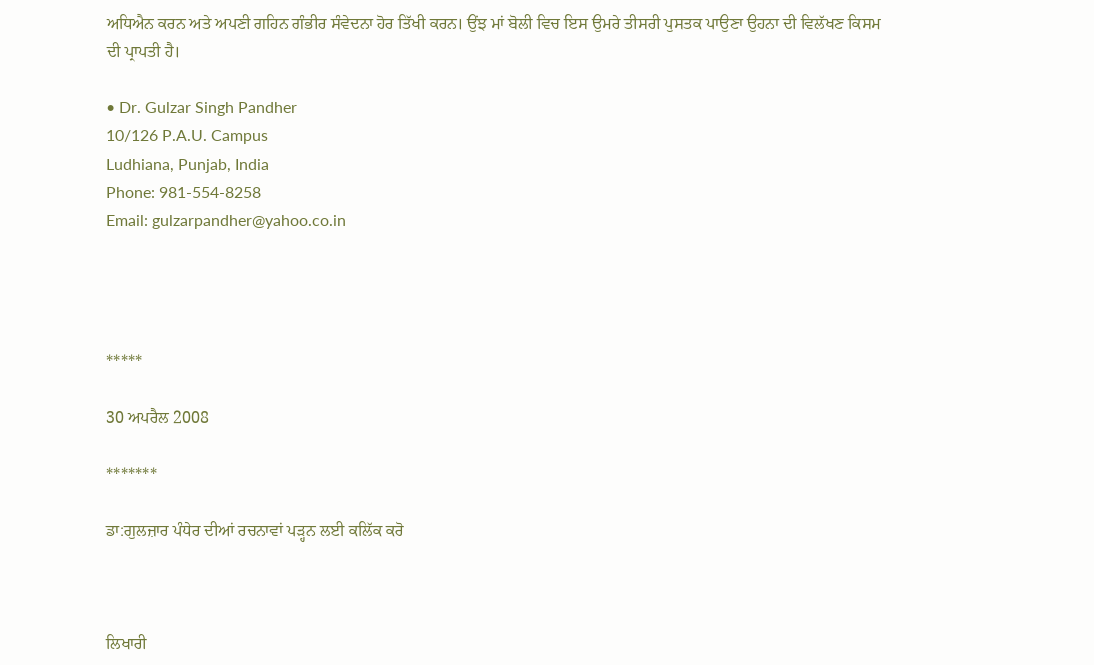ਅਧਿਐਨ ਕਰਨ ਅਤੇ ਅਪਣੀ ਗਹਿਨ ਗੰਭੀਰ ਸੰਵੇਦਨਾ ਹੋਰ ਤਿੱਖੀ ਕਰਨ। ਉਂਝ ਮਾਂ ਬੋਲੀ ਵਿਚ ਇਸ ਉਮਰੇ ਤੀਸਰੀ ਪੁਸਤਕ ਪਾਉਣਾ ਉਹਨਾ ਦੀ ਵਿਲੱਖਣ ਕਿਸਮ ਦੀ ਪ੍ਰਾਪਤੀ ਹੈ।

• Dr. Gulzar Singh Pandher
10/126 P.A.U. Campus
Ludhiana, Punjab, India
Phone: 981-554-8258
Email: gulzarpandher@yahoo.co.in




*****

30 ਅਪਰੈਲ 2008

*******

ਡਾ:ਗੁਲਜ਼ਾਰ ਪੰਧੇਰ ਦੀਆਂ ਰਚਨਾਵਾਂ ਪੜ੍ਹਨ ਲਈ ਕਲਿੱਕ ਕਰੋ



ਲਿਖਾਰੀ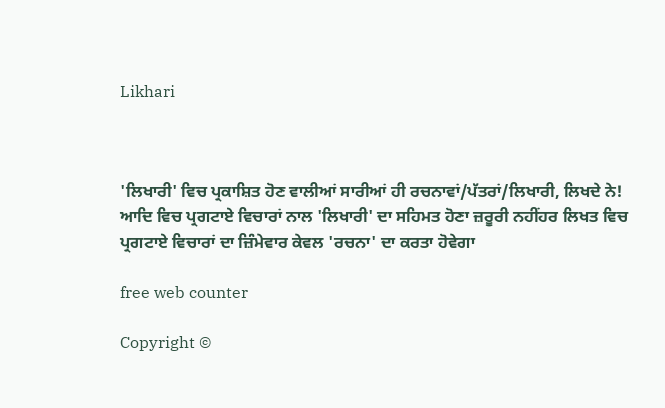Likhari



'ਲਿਖਾਰੀ' ਵਿਚ ਪ੍ਰਕਾਸ਼ਿਤ ਹੋਣ ਵਾਲੀਆਂ ਸਾਰੀਆਂ ਹੀ ਰਚਨਾਵਾਂ/ਪੱਤਰਾਂ/ਲਿਖਾਰੀ, ਲਿਖਦੇ ਨੇ! ਆਦਿ ਵਿਚ ਪ੍ਰਗਟਾਏ ਵਿਚਾਰਾਂ ਨਾਲ 'ਲਿਖਾਰੀ' ਦਾ ਸਹਿਮਤ ਹੋਣਾ ਜ਼ਰੂਰੀ ਨਹੀਂਹਰ ਲਿਖਤ ਵਿਚ ਪ੍ਰਗਟਾਏ ਵਿਚਾਰਾਂ ਦਾ ਜ਼ਿੰਮੇਵਾਰ ਕੇਵਲ 'ਰਚਨਾ' ਦਾ ਕਰਤਾ ਹੋਵੇਗਾ

free web counter

Copyright ©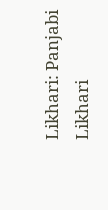Likhari: Panjabi Likhari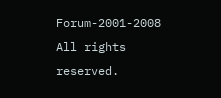Forum-2001-2008 All rights reserved.